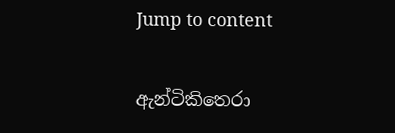Jump to content

ඇන්ටිකිතෙරා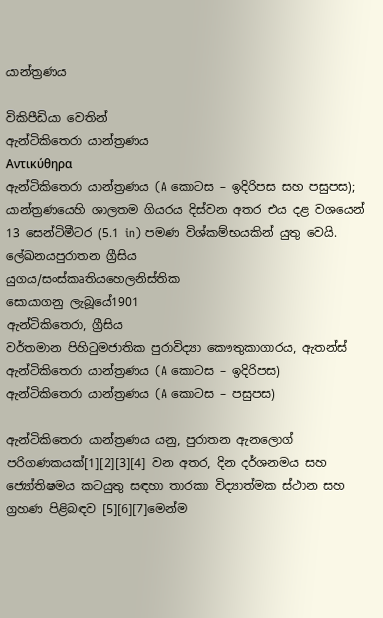යාන්ත්‍රණය

විකිපීඩියා වෙතින්
ඇන්ටිකිතෙරා යාන්ත්‍රණය
Αντικύθηρα
ඇන්ටිකිතෙරා යාන්ත්‍රණය (A කොටස – ඉදිරිපස සහ පසුපස); යාන්ත්‍රණයෙහි ශාලතම ගියරය දිස්වන අතර එය දළ වශයෙන් 13 සෙන්ටිමීටර (5.1 in) පමණ විශ්කම්භයකින් යුතු වෙයි.
ලේඛනයපුරාතන ග්‍රීසිය
යුගය/සංස්කෘතියහෙලනිස්තික
සොයාගනු ලැබූයේ1901
ඇන්ටිකිතෙරා, ග්‍රීසිය
වර්තමාන පිහිටුමජාතික පුරාවිද්‍යා කෞතුකාගාරය, ඇතන්ස්
ඇන්ටිකිතෙරා යාන්ත්‍රණය (A කොටස – ඉදිරිපස)
ඇන්ටිකිතෙරා යාන්ත්‍රණය (A කොටස – පසුපස)

ඇන්ටිකිතෙරා යාන්ත්‍රණය යනු, පුරාතන ඇනලොග් පරිගණකයක්[1][2][3][4] වන අතර, දින දර්ශනමය සහ ජ්‍යෝතිෂමය කටයුතු සඳහා තාරකා විද්‍යාත්මක ස්ථාන සහ ග්‍රහණ පිළිබඳව [5][6][7]මෙන්ම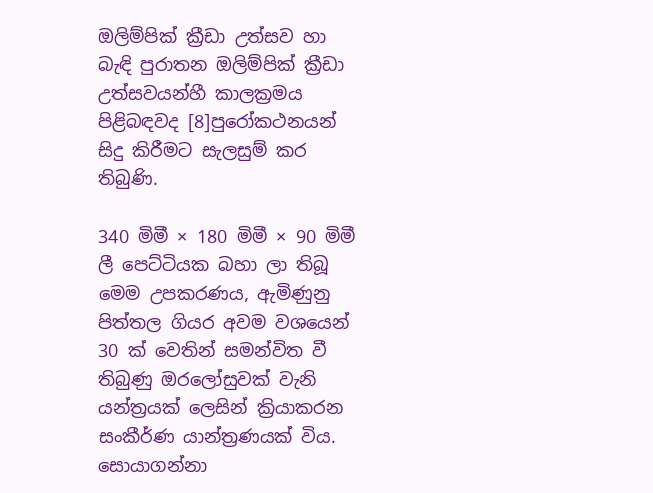ඔලිම්පික් ක්‍රීඩා උත්සව හා බැඳි පුරාතන ඔලිම්පික් ක්‍රීඩා උත්සවයන්හී කාලක්‍රමය පිළිබඳවද [8]පුරෝකථනයන් සිදු කිරීමට සැලසුම් කර තිබුණි.

340 මිමී × 180 මිමී × 90 මිමී ලී පෙට්ටියක බහා ලා තිබූ මෙම උපකරණය, ඇමිණුනු පිත්තල ගියර අවම වශයෙන් 30 ක් වෙතින් සමන්විත වී තිබුණු ඔරලෝසුවක් වැනි යන්ත්‍රයක් ලෙසින් ක්‍රියාකරන සංකීර්ණ යාන්ත්‍රණයක් විය. සොයාගන්නා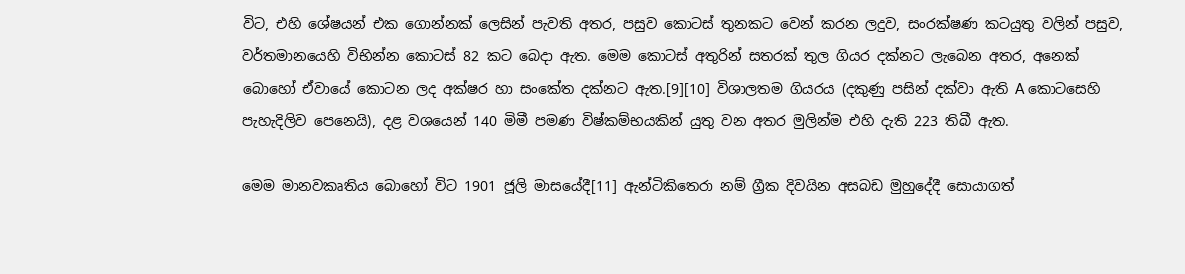විට, එහි ශේෂයන් එක ගොන්නක් ලෙසින් පැවති අතර, පසුව කොටස් තුනකට වෙන් කරන ලදුව, සංරක්ෂණ කටයුතු වලින් පසුව, වර්තමානයෙහි විභින්න කොටස් 82 කට බෙදා ඇත. මෙම කොටස් අතුරින් සතරක් තුල ගියර දක්නට ලැබෙන අතර, අනෙක් බොහෝ ඒවායේ කොටන ලද අක්ෂර හා සංකේත දක්නට ඇත.[9][10] විශාලතම ගියරය (දකුණු පසින් දක්වා ඇති A කොටසෙහි පැහැදිලිව පෙනෙයි), දළ වශයෙන් 140 මිමී පමණ විෂ්කම්භයකින් යුතු වන අතර මුලින්ම එහි දැති 223 තිබී ඇත.

මෙම මානවකෘතිය බොහෝ විට 1901 ජූලි මාසයේදී[11] ඇන්ටිකිතෙරා නම් ග්‍රීක දිවයින අසබඩ මුහුදේදී සොයාගත්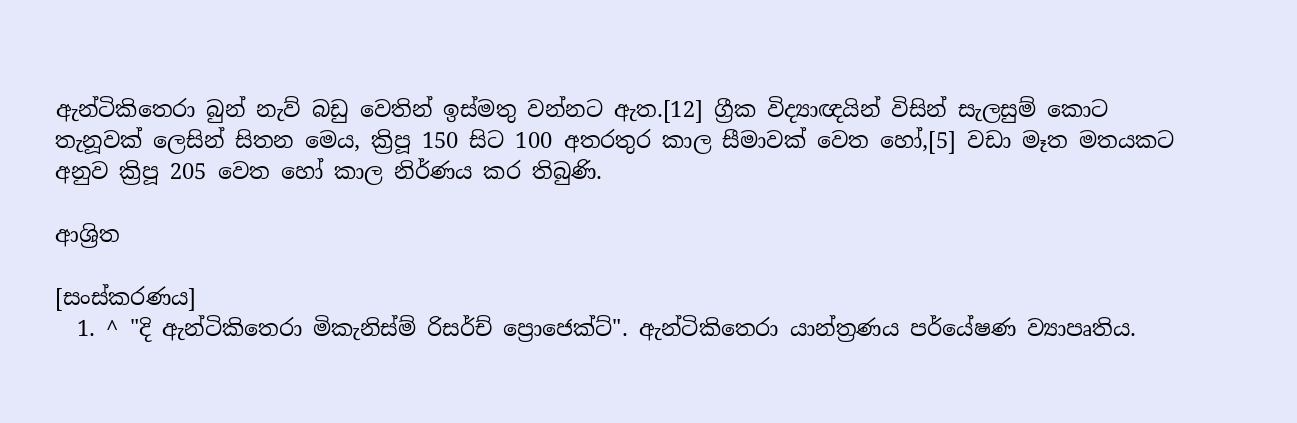ඇන්ටිකිතෙරා බුන් නැව් බඩු වෙතින් ඉස්මතු වන්නට ඇත.[12] ග්‍රීක විද්‍යාඥයින් විසින් සැලසුම් කොට තැනූවක් ලෙසින් සිතන මෙය, ක්‍රිපූ 150 සිට 100 අතරතුර කාල සීමාවක් වෙත හෝ,[5] වඩා මෑත මතයකට අනුව ක්‍රිපූ 205 වෙත හෝ කාල නිර්ණය කර තිබුණි.

ආශ්‍රිත

[සංස්කරණය]
  1. ^ "දි ඇන්ටිකිතෙරා මිකැනිස්ම් රිසර්ච් ප්‍රොජෙක්ට්". ඇන්ටිකිතෙරා යාන්ත්‍රණය පර්යේෂණ ව්‍යාපෘතිය.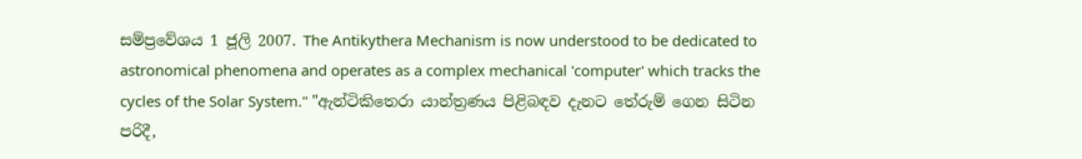සම්ප්‍රවේශය 1 ජූලි 2007. The Antikythera Mechanism is now understood to be dedicated to astronomical phenomena and operates as a complex mechanical 'computer' which tracks the cycles of the Solar System." "ඇන්ටිකිතෙරා යාන්ත්‍රණය පිළිබඳව දැනට තේරුම් ගෙන සිටින පරිදී,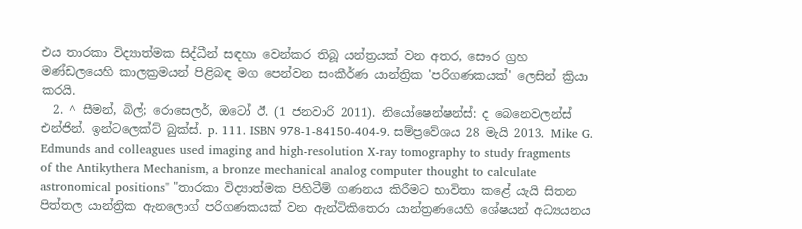එය තාරකා විද්‍යාත්මක සිද්ධීන් සඳහා වෙන්කර තිබූ යන්ත්‍රයක් වන අතර, සෞර ග්‍රහ මණ්ඩලයෙහි කාලක්‍රමයන් පිළිබඳ මග පෙන්වන සංකීර්ණ යාන්ත්‍රික 'පරිගණකයක්' ලෙසින් ක්‍රියා කරයි.
  2. ^ සීමන්, බිල්; රොසෙලර්, ඔටෝ ඊ. (1 ජනවාරි 2011). නියෝෂෙන්ෂන්ස්: ද බෙනෙවලන්ස් එන්ජින්. ඉන්ටලෙක්ට් බුක්ස්. p. 111. ISBN 978-1-84150-404-9. සම්ප්‍රවේශය 28 මැයි 2013. Mike G. Edmunds and colleagues used imaging and high-resolution X-ray tomography to study fragments of the Antikythera Mechanism, a bronze mechanical analog computer thought to calculate astronomical positions" "තාරකා විද්‍යාත්මක පිහිටීම් ගණනය කිරීමට භාවිතා කළේ යැයි සිතන පිත්තල යාන්ත්‍රික ඇනලොග් පරිගණකයක් වන ඇන්ටිකිතෙරා යාන්ත්‍රණයෙහි ශේෂයන් අධ්‍යයනය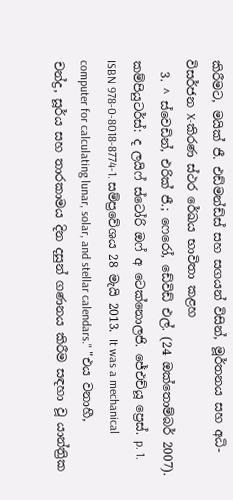කිරීමට, මයික් ජී. එඩ්මන්ඩ්ස් සහ සගයන් විසින්, මූර්තනය සහ අධි-විසර්ජන X-කිරණ ස්ථර රේඛය භාවිතා කළහ
  3. ^ ස්වෙඩින්, එරික් ජී.; ෆෙරෝ, ඩේවිඩ් එල්. (24 ඔක්තොම්බර් 2007). කම්පියුටර්ස්: ද ලයිෆ් ස්ටෝරි ඔෆ් අ ටෙක්නොලජි. ජේඑච්යූ ප්‍රෙස්. p. 1. ISBN 978-0-8018-8774-1. සම්ප්‍රවේශය 28 මැයි 2013. It was a mechanical computer for calculating lunar, solar, and stellar calendars." "එය වනාහී, චන්ද්‍ර, සූර්ය සහ තාරකාමය දින දසුන් ගණනය කිරීම සඳහා වූ යාන්ත්‍රික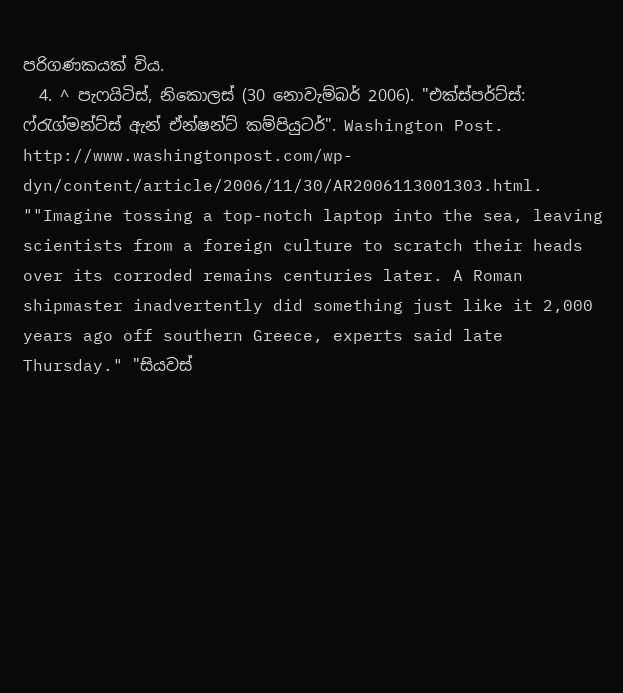පරිගණකයක් විය.
  4. ^ පැෆයිටිස්, නිකොලස් (30 නොවැම්බර් 2006). "එක්ස්පර්ට්ස්: ෆ්රැග්මන්ට්ස් ඇන් ඒන්ෂන්ට් කම්පියුටර්". Washington Post. http://www.washingtonpost.com/wp-dyn/content/article/2006/11/30/AR2006113001303.html. ""Imagine tossing a top-notch laptop into the sea, leaving scientists from a foreign culture to scratch their heads over its corroded remains centuries later. A Roman shipmaster inadvertently did something just like it 2,000 years ago off southern Greece, experts said late Thursday." "සියවස්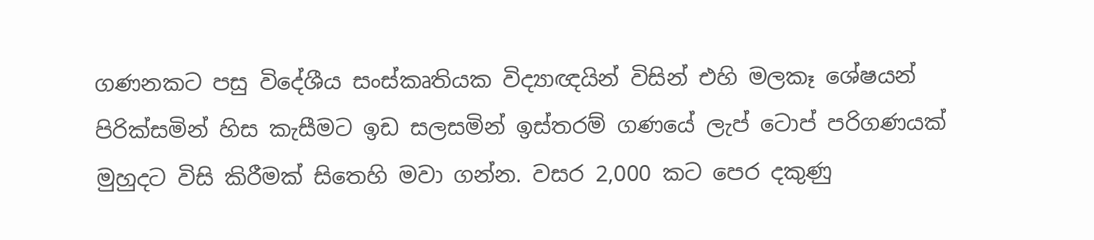ගණනකට පසු විදේශීය සංස්කෘතියක විද්‍යාඥයින් විසින් එහි මලකෑ ශේෂයන් පිරික්සමින් හිස කැසීමට ඉඩ සලසමින් ඉස්තරම් ගණයේ ලැප් ටොප් පරිගණයක් මුහුදට විසි කිරීමක් සිතෙහි මවා ගන්න. වසර 2,000 කට පෙර දකුණු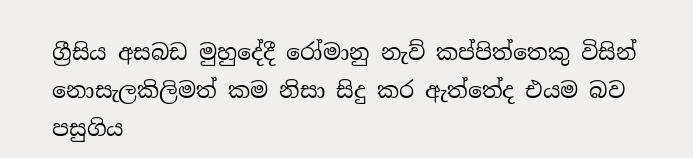ග්‍රීසිය අසබඩ මුහුදේදී රෝමානු නැව් කප්පිත්තෙකු විසින් නොසැලකිලිමත් කම නිසා සිදු කර ඇත්තේද එයම බව පසුගිය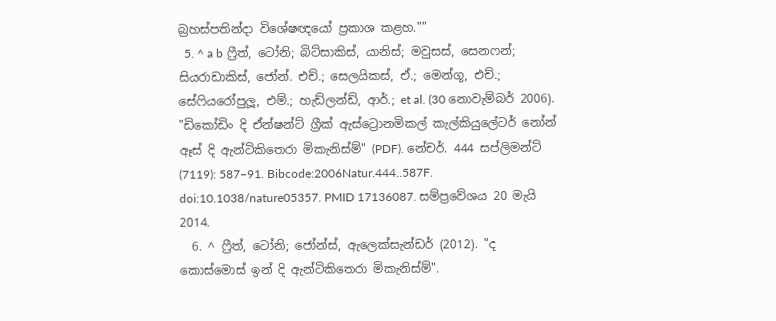බ්‍රහස්පතින්දා විශේෂඥයෝ ප්‍රකාශ කළහ.""
  5. ^ a b ෆ්‍රීත්, ටෝනි; බිට්සාකිස්, යානිස්; මවුසස්, සෙනෆන්; සියරාඩාකිස්, ජෝන්. එච්.; සෙලයිකස්, ඒ.; මෙන්ගූ, එච්.; සේෆියරෝපුලූ, එම්.; හැඩ්ලන්ඩ්, ආර්.; et al. (30 නොවැම්බර් 2006). "ඩිකෝඩිං දි ඒන්ෂන්ට් ග්‍රීක් ඇස්ට්‍රොනමිකල් කැල්කියුලේටර් නෝන් ඈස් දි ඇන්ටිකිතෙරා මිකැනිස්ම්" (PDF). නේචර්. 444 සප්ලිමන්ට් (7119): 587–91. Bibcode:2006Natur.444..587F. doi:10.1038/nature05357. PMID 17136087. සම්ප්‍රවේශය 20 මැයි 2014.
  6. ^ ෆ්‍රීත්, ටෝනි; ජෝන්ස්, ඇලෙක්සැන්ඩර් (2012). "ද කොස්මොස් ඉන් දි ඇන්ටිකිතෙරා මිකැනිස්ම්".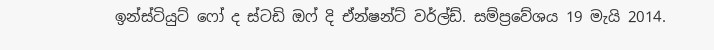ඉන්ස්ටියුට් ෆෝ ද ස්ටඩි ඔෆ් දි ඒන්ෂන්ට් වර්ල්ඩ්. සම්ප්‍රවේශය 19 මැයි 2014.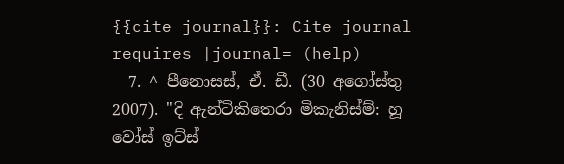{{cite journal}}: Cite journal requires |journal= (help)
  7. ^ පීනොසස්, ඒ. ඩී. (30 අගෝස්තු 2007). "දි ඇන්ටිකිතෙරා මිකැනිස්ම්: හූ වෝස් ඉට්ස්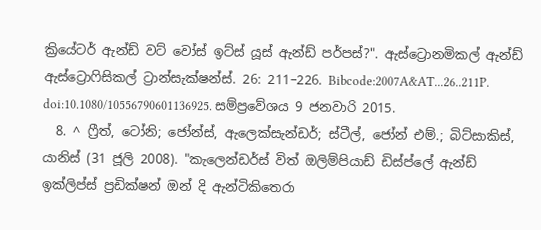ක්‍රියේටර් ඇන්ඩ් වට් වෝස් ඉට්ස් යූස් ඇන්ඩ් පර්පස්?". ඇස්ට්‍රොනමිකල් ඇන්ඩ් ඇස්ට්‍රොෆිසිකල් ට්‍රාන්සැක්ෂන්ස්. 26: 211–226. Bibcode:2007A&AT...26..211P. doi:10.1080/10556790601136925. සම්ප්‍රවේශය 9 ජනවාරි 2015.
  8. ^ ෆ්‍රීත්, ටෝනි; ජෝන්ස්, ඇලෙක්සැන්ඩර්; ස්ටීල්, ජෝන් එම්.; බිට්සාකිස්, යානිස් (31 ජූලි 2008). "කැලෙන්ඩර්ස් විත් ඔලිම්පියාඩ් ඩිස්ප්ලේ ඇන්ඩ් ඉක්ලිප්ස් ප්‍රඩික්ෂන් ඔන් දි ඇන්ටිකිතෙරා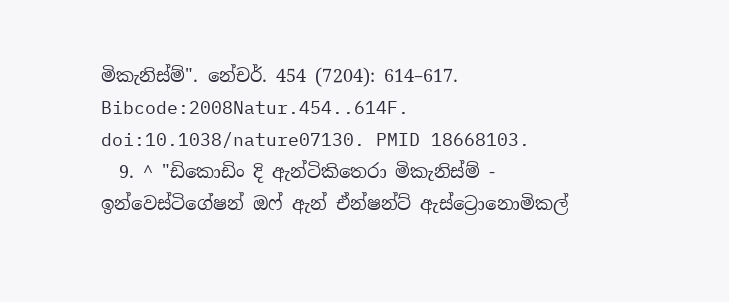මිකැනිස්ම්". නේචර්. 454 (7204): 614–617. Bibcode:2008Natur.454..614F. doi:10.1038/nature07130. PMID 18668103.
  9. ^ "ඩිකොඩිං දි ඇන්ටිකිතෙරා මිකැනිස්ම් - ඉන්වෙස්ටිගේෂන් ඔෆ් ඇන් ඒන්ෂන්ට් ඇස්ට්‍රොනොමිකල්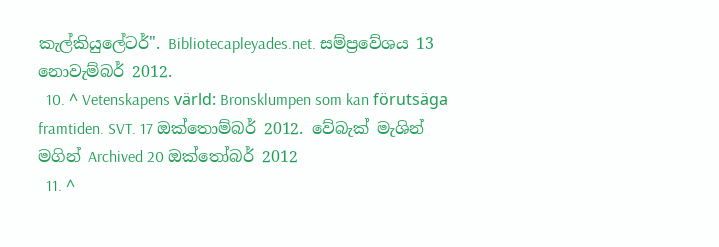කැල්කියුලේටර්". Bibliotecapleyades.net. සම්ප්‍රවේශය 13 නොවැම්බර් 2012.
  10. ^ Vetenskapens värld: Bronsklumpen som kan förutsäga framtiden. SVT. 17 ඔක්තොම්බර් 2012. වේබැක් මැශින් මගින් Archived 20 ඔක්තෝබර් 2012
  11. ^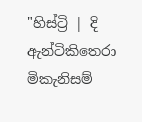"හිස්ට්‍රි | දි ඇන්ටිකිතෙරා මිකැනිසම්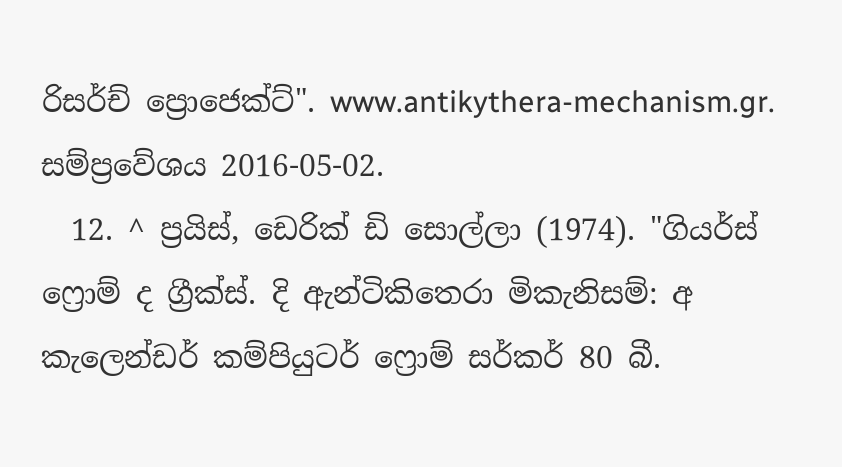රිසර්ච් ප්‍රොජෙක්ට්". www.antikythera-mechanism.gr. සම්ප්‍රවේශය 2016-05-02.
  12. ^ ප්‍රයිස්, ඩෙරික් ඩි සොල්ලා (1974). "ගියර්ස් ෆ්‍රොම් ද ග්‍රීක්ස්. දි ඇන්ටිකිතෙරා මිකැනිසම්: අ කැලෙන්ඩර් කම්පියුටර් ෆ්‍රොම් සර්කර් 80 බී.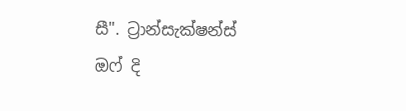සී". ට්‍රාන්සැක්ෂන්ස් ඔෆ් දි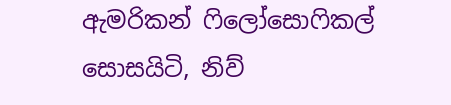ඇමරිකන් ෆිලෝසොෆිකල් සොසයිටි, නිව්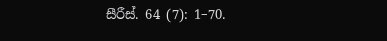සීරීස්. 64 (7): 1–70.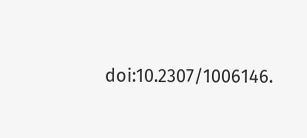doi:10.2307/1006146.